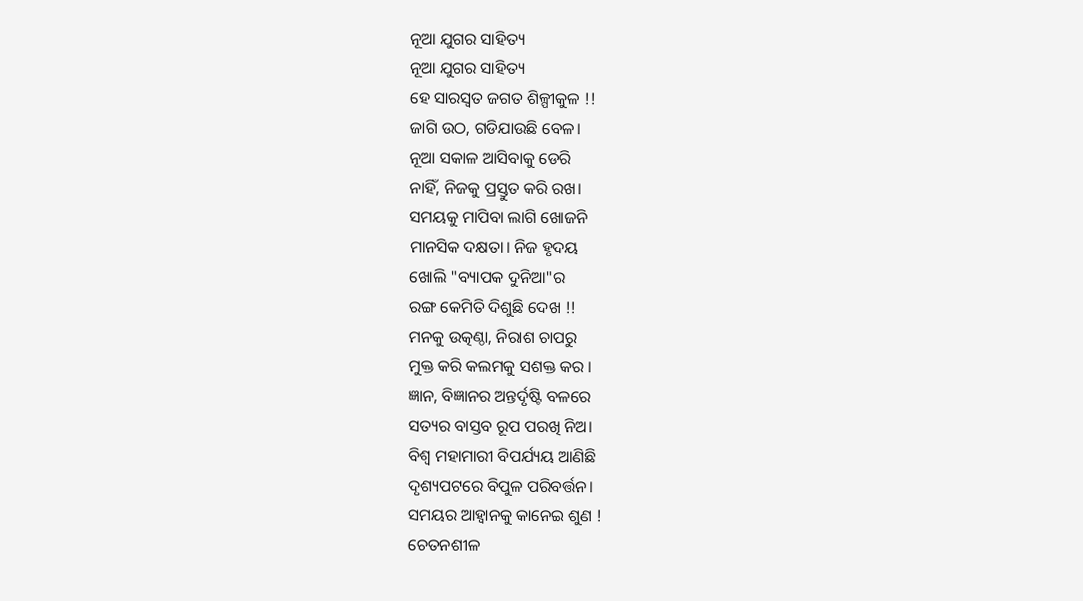ନୂଆ ଯୁଗର ସାହିତ୍ୟ
ନୂଆ ଯୁଗର ସାହିତ୍ୟ
ହେ ସାରସ୍ୱତ ଜଗତ ଶିଳ୍ପୀକୁଳ !!
ଜାଗି ଉଠ, ଗଡିଯାଉଛି ବେଳ।
ନୂଆ ସକାଳ ଆସିବାକୁ ଡେରି
ନାହିଁ, ନିଜକୁ ପ୍ରସ୍ତୁତ କରି ରଖ।
ସମୟକୁ ମାପିବା ଲାଗି ଖୋଜନି
ମାନସିକ ଦକ୍ଷତା। ନିଜ ହୃଦୟ
ଖୋଲି "ବ୍ୟାପକ ଦୁନିଆ"ର
ରଙ୍ଗ କେମିତି ଦିଶୁଛି ଦେଖ !!
ମନକୁ ଉତ୍କଣ୍ଠା, ନିରାଶ ଚାପରୁ
ମୁକ୍ତ କରି କଲମକୁ ସଶକ୍ତ କର ।
ଜ୍ଞାନ, ବିଜ୍ଞାନର ଅନ୍ତର୍ଦୃଷ୍ଟି ବଳରେ
ସତ୍ୟର ବାସ୍ତବ ରୂପ ପରଖି ନିଅ।
ବିଶ୍ୱ ମହାମାରୀ ବିପର୍ଯ୍ୟୟ ଆଣିଛି
ଦୃଶ୍ୟପଟରେ ବିପୁଳ ପରିବର୍ତ୍ତନ।
ସମୟର ଆହ୍ୱାନକୁ କାନେଇ ଶୁଣ !
ଚେତନଶୀଳ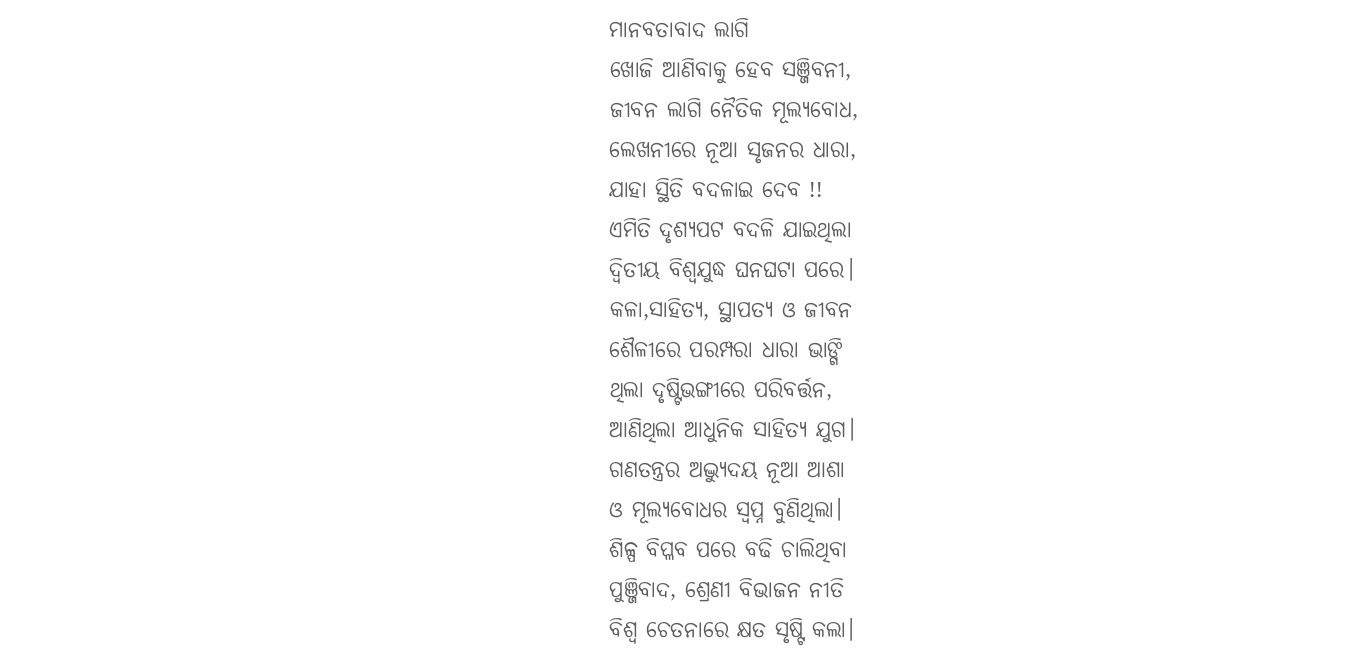ମାନବତାବାଦ ଲାଗି
ଖୋଜି ଆଣିବାକୁ ହେବ ସଞ୍ଜିବନୀ,
ଜୀବନ ଲାଗି ନୈତିକ ମୂଲ୍ୟବୋଧ,
ଲେଖନୀରେ ନୂଆ ସୃଜନର ଧାରା,
ଯାହା ସ୍ଥିତି ବଦଳାଇ ଦେବ !!
ଏମିତି ଦୃଶ୍ୟପଟ ବଦଳି ଯାଇଥିଲା
ଦ୍ୱିତୀୟ ବିଶ୍ୱଯୁଦ୍ଧ ଘନଘଟା ପରେ।
କଳା,ସାହିତ୍ୟ, ସ୍ଥାପତ୍ୟ ଓ ଜୀବନ
ଶୈଳୀରେ ପରମ୍ପରା ଧାରା ଭାଙ୍ଗି
ଥିଲା ଦୃଷ୍ଟିଭଙ୍ଗୀରେ ପରିବର୍ତ୍ତନ,
ଆଣିଥିଲା ଆଧୁନିକ ସାହିତ୍ୟ ଯୁଗ।
ଗଣତନ୍ତ୍ରର ଅଦ୍ଭ୍ୟୁଦୟ ନୂଆ ଆଶା
ଓ ମୂଲ୍ୟବୋଧର ସ୍ୱପ୍ନ ବୁଣିଥିଲା।
ଶିଳ୍ପ ବିପ୍ଳବ ପରେ ବଢି ଚାଲିଥିବା
ପୁଞ୍ଜିବାଦ, ଶ୍ରେଣୀ ବିଭାଜନ ନୀତି
ବିଶ୍ୱ ଚେତନାରେ କ୍ଷତ ସୃଷ୍ଟି କଲା।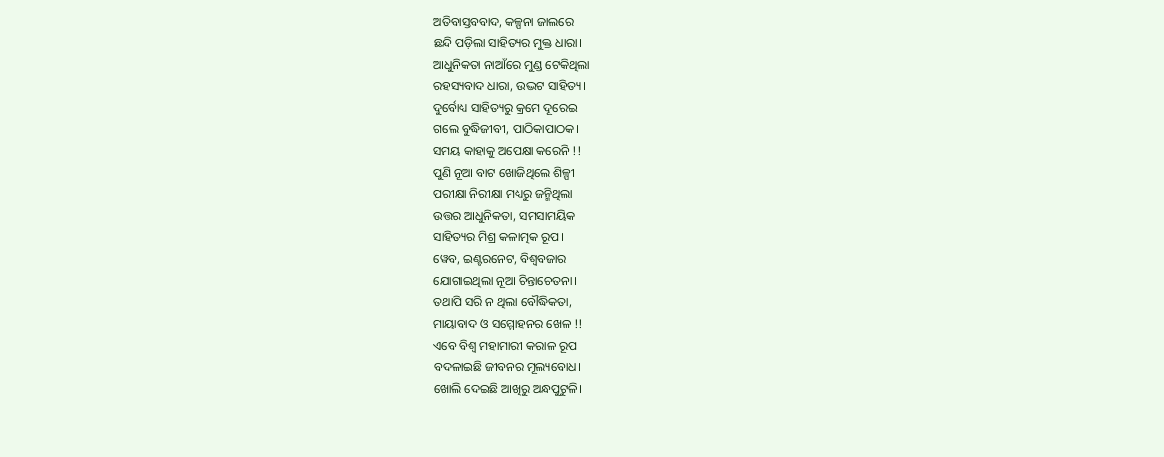ଅତିବାସ୍ତବବାଦ, କଳ୍ପନା ଜାଲରେ
ଛନ୍ଦି ପଡ଼ିଲା ସାହିତ୍ୟର ମୁକ୍ତ ଧାରା।
ଆଧୁନିକତା ନାଆଁରେ ମୁଣ୍ଡ ଟେକିଥିଲା
ରହସ୍ୟବାଦ ଧାରା, ଉଦ୍ଭଟ ସାହିତ୍ୟ।
ଦୁର୍ବୋଧ୍ୟ ସାହିତ୍ୟରୁ କ୍ରମେ ଦୂରେଇ
ଗଲେ ବୁଦ୍ଧିଜୀବୀ, ପାଠିକାପାଠକ।
ସମୟ କାହାକୁ ଅପେକ୍ଷା କରେନି !!
ପୁଣି ନୂଆ ବାଟ ଖୋଜିଥିଲେ ଶିଳ୍ପୀ
ପରୀକ୍ଷା ନିରୀକ୍ଷା ମଧ୍ୟରୁ ଜନ୍ମିଥିଲା
ଉତ୍ତର ଆଧୁନିକତା, ସମସାମୟିକ
ସାହିତ୍ୟର ମିଶ୍ର କଳାତ୍ମକ ରୂପ।
ୱେବ, ଇଣ୍ଟରନେଟ, ବିଶ୍ୱବଜାର
ଯୋଗାଇଥିଲା ନୂଆ ଚିନ୍ତାଚେତନା।
ତଥାପି ସରି ନ ଥିଲା ବୌଦ୍ଧିକତା,
ମାୟାବାଦ ଓ ସମ୍ମୋହନର ଖେଳ !!
ଏବେ ବିଶ୍ୱ ମହାମାରୀ କରାଳ ରୂପ
ବଦଳାଇଛି ଜୀବନର ମୂଲ୍ୟବୋଧ।
ଖୋଲି ଦେଇଛି ଆଖିରୁ ଅନ୍ଧପୁଟୁଳି।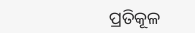ପ୍ରତିକୂଳ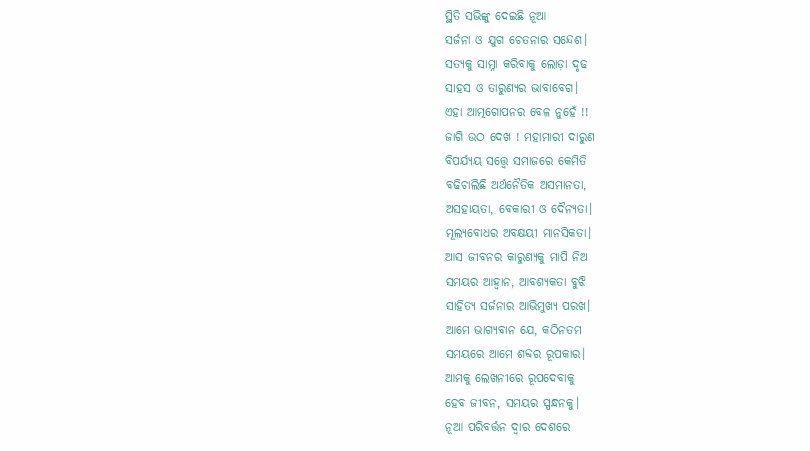ସ୍ଥିତି ସଭିଙ୍କୁ ଦେଇଛି ନୂଆ
ସର୍ଜନା ଓ ଯୁଗ ଚେତନାର ସନ୍ଦେଶ।
ସତ୍ୟକୁ ସାମ୍ନା କରିବାକୁ ଲୋଡ଼ା ଦୃଢ
ସାହସ ଓ ତାରୁଣ୍ୟର ଭାବାବେଗ।
ଏହା ଆତ୍ମଗୋପନର ବେଳ ନୁହେଁ !!
ଜାଗି ଉଠ ଦେଖ ! ମହାମାରୀ ଦାରୁଣ
ବିପର୍ଯ୍ୟୟ ସତ୍ତ୍ବେ ସମାଜରେ କେମିତି
ବଢିଚାଲିଛି ଅର୍ଥନୈତିକ ଅସମାନତା,
ଅସହାୟତା, ବେକାରୀ ଓ ଦୈନ୍ୟତା।
ମୂଲ୍ୟବୋଧର ଅବକ୍ଷୟୀ ମାନସିକତା।
ଆସ ଜୀବନର କାରୁଣ୍ୟକୁ ମାପି ନିଅ
ସମୟର ଆହ୍ୱାନ, ଆବଶ୍ୟକତା ବୁଝି
ସାହିତ୍ୟ ସର୍ଜନାର ଆଭିମୁଖ୍ୟ ପରଖ।
ଆମେ ଭାଗ୍ୟବାନ ଯେ, କଠିନତମ
ସମୟରେ ଆମେ ଶବ୍ଦର ରୂପକାର।
ଆମକୁ ଲେଖନୀରେ ରୂପଦେବାକୁ
ହେବ ଜୀବନ, ସମୟର ସ୍ପନ୍ଧନକୁ।
ନୂଆ ପରିବର୍ତ୍ତନ ଦ୍ୱାର ଦେଶରେ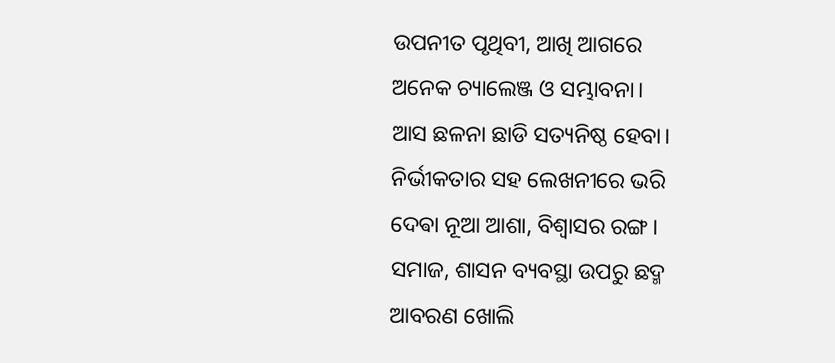ଉପନୀତ ପୃଥିବୀ, ଆଖି ଆଗରେ
ଅନେକ ଚ୍ୟାଲେଞ୍ଜ ଓ ସମ୍ଭାବନା।
ଆସ ଛଳନା ଛାଡି ସତ୍ୟନିଷ୍ଠ ହେବା।
ନିର୍ଭୀକତାର ସହ ଲେଖନୀରେ ଭରି
ଦେଵା ନୂଆ ଆଶା, ବିଶ୍ୱାସର ରଙ୍ଗ ।
ସମାଜ, ଶାସନ ବ୍ୟବସ୍ଥା ଉପରୁ ଛଦ୍ମ
ଆବରଣ ଖୋଲି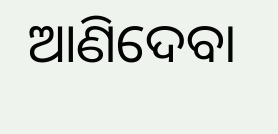ଆଣିଦେବା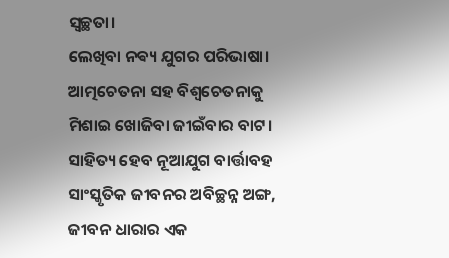ସ୍ୱଚ୍ଛତା।
ଲେଖିବା ନଵ୍ୟ ଯୁଗର ପରିଭାଷା।
ଆତ୍ମଚେତନା ସହ ବିଶ୍ୱଚେତନାକୁ
ମିଶାଇ ଖୋଜିବା ଜୀଇଁବାର ବାଟ।
ସାହିତ୍ୟ ହେବ ନୂଆଯୁଗ ବାର୍ତ୍ତାବହ
ସାଂସ୍କୃତିକ ଜୀବନର ଅବିଚ୍ଛନ୍ନ ଅଙ୍ଗ,
ଜୀବନ ଧାରାର ଏକ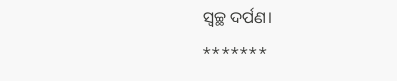ସ୍ୱଚ୍ଛ ଦର୍ପଣ।
*******